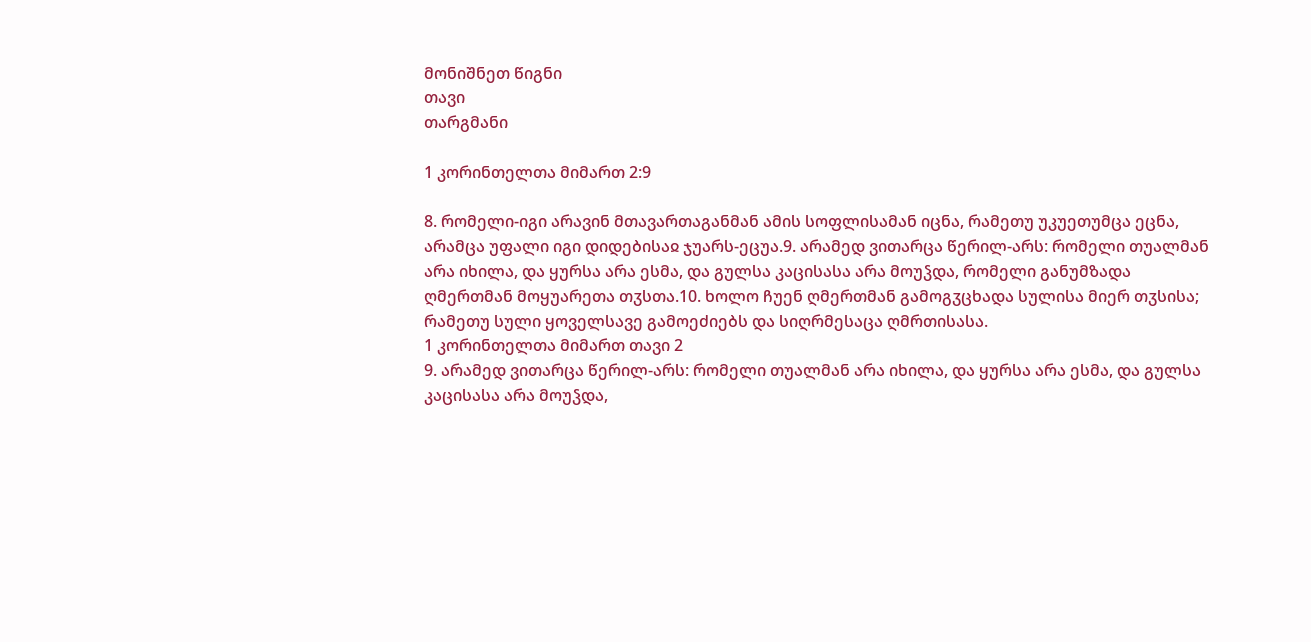მონიშნეთ წიგნი
თავი
თარგმანი

1 კორინთელთა მიმართ 2:9

8. რომელი-იგი არავინ მთავართაგანმან ამის სოფლისამან იცნა, რამეთუ უკუეთუმცა ეცნა, არამცა უფალი იგი დიდებისაჲ ჯუარს-ეცუა.9. არამედ ვითარცა წერილ-არს: რომელი თუალმან არა იხილა, და ყურსა არა ესმა, და გულსა კაცისასა არა მოუჴდა, რომელი განუმზადა ღმერთმან მოყუარეთა თჳსთა.10. ხოლო ჩუენ ღმერთმან გამოგჳცხადა სულისა მიერ თჳსისა; რამეთუ სული ყოველსავე გამოეძიებს და სიღრმესაცა ღმრთისასა.
1 კორინთელთა მიმართ თავი 2
9. არამედ ვითარცა წერილ-არს: რომელი თუალმან არა იხილა, და ყურსა არა ესმა, და გულსა კაცისასა არა მოუჴდა,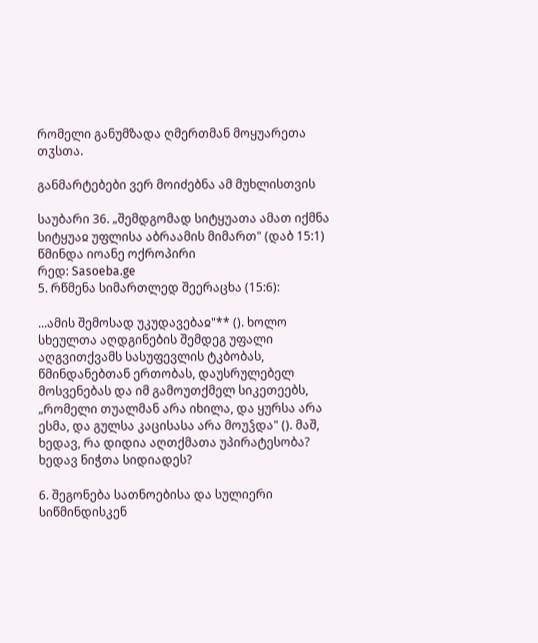რომელი განუმზადა ღმერთმან მოყუარეთა თჳსთა.

განმარტებები ვერ მოიძებნა ამ მუხლისთვის

საუბარი 36. „შემდგომად სიტყუათა ამათ იქმნა სიტყუაჲ უფლისა აბრაამის მიმართ" (დაბ 15:1)
წმინდა იოანე ოქროპირი
რედ: Sasoeba.ge
5. რწმენა სიმართლედ შეერაცხა (15:6):

...ამის შემოსად უკუდავებაჲ"** (). ხოლო სხეულთა აღდგინების შემდეგ უფალი აღგვითქვამს სასუფევლის ტკბობას, წმინდანებთან ერთობას, დაუსრულებელ მოსვენებას და იმ გამოუთქმელ სიკეთეებს, „რომელი თუალმან არა იხილა, და ყურსა არა ესმა, და გულსა კაცისასა არა მოუჴდა" (). მაშ, ხედავ, რა დიდია აღთქმათა უპირატესობა? ხედავ ნიჭთა სიდიადეს?

6. შეგონება სათნოებისა და სულიერი სიწმინდისკენ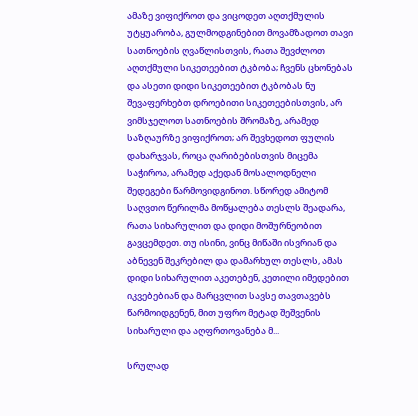ამაზე ვიფიქროთ და ვიცოდეთ აღთქმულის უტყუარობა, გულმოდგინებით მოვამზადოთ თავი სათნოების ღვაწლისთვის, რათა შევძლოთ აღთქმული სიკეთეებით ტკბობა; ჩვენს ცხონებას და ასეთი დიდი სიკეთეებით ტკბობას ნუ შევაფერხებთ დროებითი სიკეთეებისთვის, არ ვიმსჯელოთ სათნოების შრომაზე, არამედ საზღაურზე ვიფიქროთ; არ შევხედოთ ფულის დახარჯვას, როცა ღარიბებისთვის მიცემა საჭიროა, არამედ აქედან მოსალოდნელი შედეგები წარმოვიდგინოთ. სწორედ ამიტომ საღვთო წერილმა მოწყალება თესლს შეადარა, რათა სიხარულით და დიდი მოშურნეობით გავცემდეთ. თუ ისინი, ვინც მიწაში ისვრიან და აბნევენ შეკრებილ და დამარხულ თესლს, ამას დიდი სიხარულით აკეთებენ, კეთილი იმედებით იკვებებიან და მარცვლით სავსე თავთავებს წარმოიდგენენ, მით უფრო მეტად შეშვენის სიხარული და აღფრთოვანება მ...

სრულად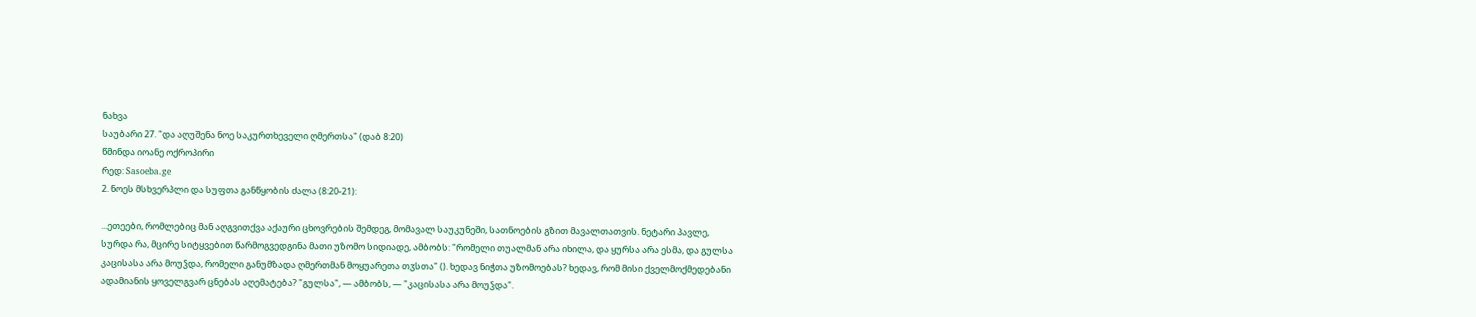ნახვა
საუბარი 27. "და აღუშენა ნოე საკურთხეველი ღმერთსა" (დაბ 8:20)
წმინდა იოანე ოქროპირი
რედ: Sasoeba.ge
2. ნოეს მსხვერპლი და სუფთა განწყობის ძალა (8:20-21):

...ეთეები, რომლებიც მან აღგვითქვა აქაური ცხოვრების შემდეგ, მომავალ საუკუნეში, სათნოების გზით მავალთათვის. ნეტარი პავლე, სურდა რა, მცირე სიტყვებით წარმოგვედგინა მათი უზომო სიდიადე, ამბობს: "რომელი თუალმან არა იხილა, და ყურსა არა ესმა, და გულსა კაცისასა არა მოუჴდა, რომელი განუმზადა ღმერთმან მოყუარეთა თჳსთა" (). ხედავ ნიჭთა უზომოებას? ხედავ, რომ მისი ქველმოქმედებანი ადამიანის ყოველგვარ ცნებას აღემატება? "გულსა", — ამბობს, — "კაცისასა არა მოუჴდა".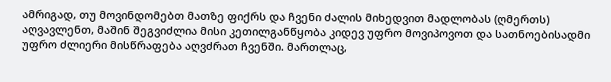ამრიგად, თუ მოვინდომებთ მათზე ფიქრს და ჩვენი ძალის მიხედვით მადლობას (ღმერთს) აღვავლენთ, მაშინ შეგვიძლია მისი კეთილგანწყობა კიდევ უფრო მოვიპოვოთ და სათნოებისადმი უფრო ძლიერი მისწრაფება აღვძრათ ჩვენში. მართლაც,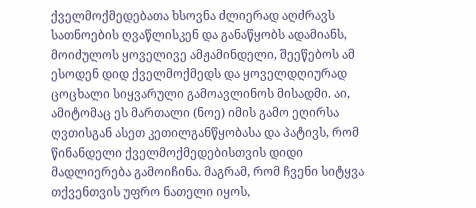ქველმოქმედებათა ხსოვნა ძლიერად აღძრავს სათნოების ღვაწლისკენ და განაწყობს ადამიანს, მოიძულოს ყოველივე ამჟამინდელი, შეეწებოს ამ ესოდენ დიდ ქველმოქმედს და ყოველდღიურად ცოცხალი სიყვარული გამოავლინოს მისადმი. აი, ამიტომაც ეს მართალი (ნოე) იმის გამო ეღირსა ღვთისგან ასეთ კეთილგანწყობასა და პატივს, რომ წინანდელი ქველმოქმედებისთვის დიდი მადლიერება გამოიჩინა. მაგრამ, რომ ჩვენი სიტყვა თქვენთვის უფრო ნათელი იყოს,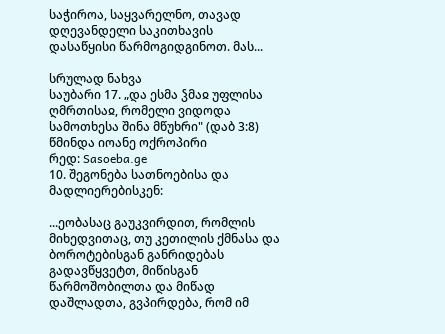საჭიროა, საყვარელნო, თავად დღევანდელი საკითხავის დასაწყისი წარმოგიდგინოთ. მას...

სრულად ნახვა
საუბარი 17. „და ესმა ჴმაჲ უფლისა ღმრთისაჲ, რომელი ვიდოდა სამოთხესა შინა მწუხრი" (დაბ 3:8)
წმინდა იოანე ოქროპირი
რედ: Sasoeba.ge
10. შეგონება სათნოებისა და მადლიერებისკენ:

...ეობასაც გაუკვირდით, რომლის მიხედვითაც, თუ კეთილის ქმნასა და ბოროტებისგან განრიდებას გადავწყვეტთ, მიწისგან წარმოშობილთა და მიწად დაშლადთა, გვპირდება, რომ იმ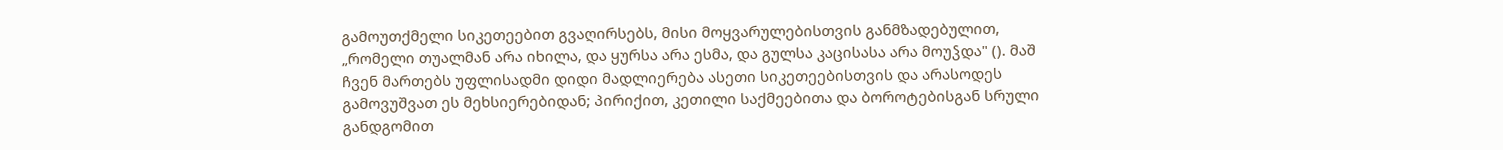გამოუთქმელი სიკეთეებით გვაღირსებს, მისი მოყვარულებისთვის განმზადებულით, „რომელი თუალმან არა იხილა, და ყურსა არა ესმა, და გულსა კაცისასა არა მოუჴდა" (). მაშ ჩვენ მართებს უფლისადმი დიდი მადლიერება ასეთი სიკეთეებისთვის და არასოდეს გამოვუშვათ ეს მეხსიერებიდან; პირიქით, კეთილი საქმეებითა და ბოროტებისგან სრული განდგომით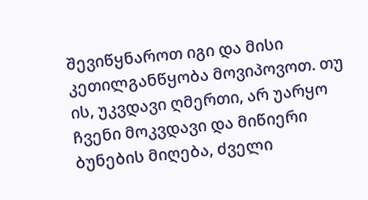შევიწყნაროთ იგი და მისი კეთილგანწყობა მოვიპოვოთ. თუ ის, უკვდავი ღმერთი, არ უარყო ჩვენი მოკვდავი და მიწიერი ბუნების მიღება, ძველი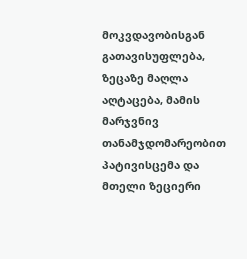მოკვდავობისგან გათავისუფლება, ზეცაზე მაღლა აღტაცება, მამის მარჯვნივ თანამჯდომარეობით პატივისცემა და მთელი ზეციერი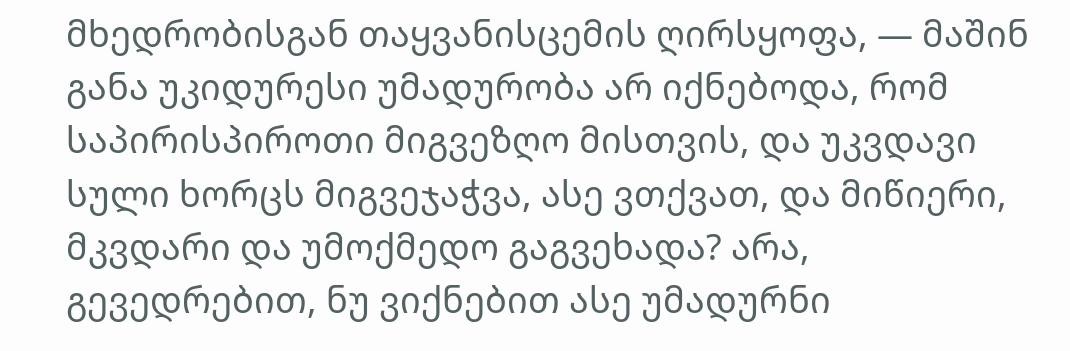მხედრობისგან თაყვანისცემის ღირსყოფა, — მაშინ განა უკიდურესი უმადურობა არ იქნებოდა, რომ საპირისპიროთი მიგვეზღო მისთვის, და უკვდავი სული ხორცს მიგვეჯაჭვა, ასე ვთქვათ, და მიწიერი, მკვდარი და უმოქმედო გაგვეხადა? არა, გევედრებით, ნუ ვიქნებით ასე უმადურნი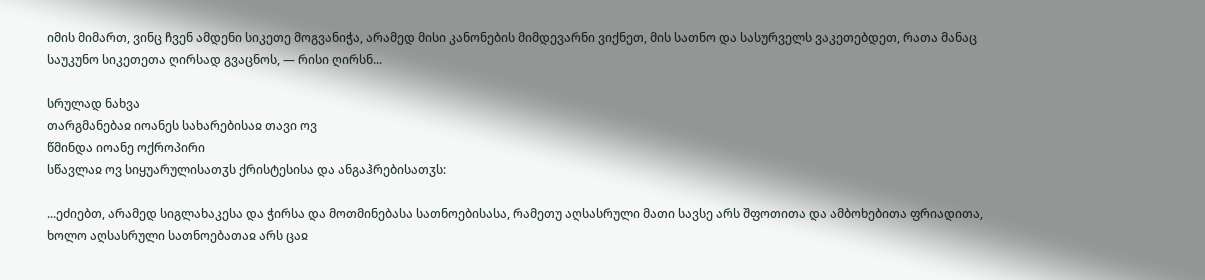იმის მიმართ, ვინც ჩვენ ამდენი სიკეთე მოგვანიჭა, არამედ მისი კანონების მიმდევარნი ვიქნეთ, მის სათნო და სასურველს ვაკეთებდეთ, რათა მანაც საუკუნო სიკეთეთა ღირსად გვაცნოს, — რისი ღირსნ...

სრულად ნახვა
თარგმანებაჲ იოანეს სახარებისაჲ თავი ოვ
წმინდა იოანე ოქროპირი
სწავლაჲ ოვ სიყუარულისათჳს ქრისტესისა და ანგაჰრებისათჳს:

...ეძიებთ, არამედ სიგლახაკესა და ჭირსა და მოთმინებასა სათნოებისასა, რამეთუ აღსასრული მათი სავსე არს შფოთითა და ამბოხებითა ფრიადითა, ხოლო აღსასრული სათნოებათაჲ არს ცაჲ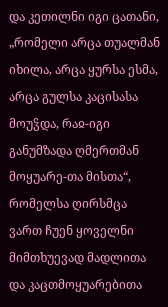და კეთილნი იგი ცათანი, „რომელი არცა თუალმან იხილა, არცა ყურსა ესმა, არცა გულსა კაცისასა მოუჴდა, რაჲ-იგი განუმზადა ღმერთმან მოყუარე-თა მისთა“, რომელსა ღირსმცა ვართ ჩუენ ყოველნი მიმთხუევად მადლითა და კაცთმოყუარებითა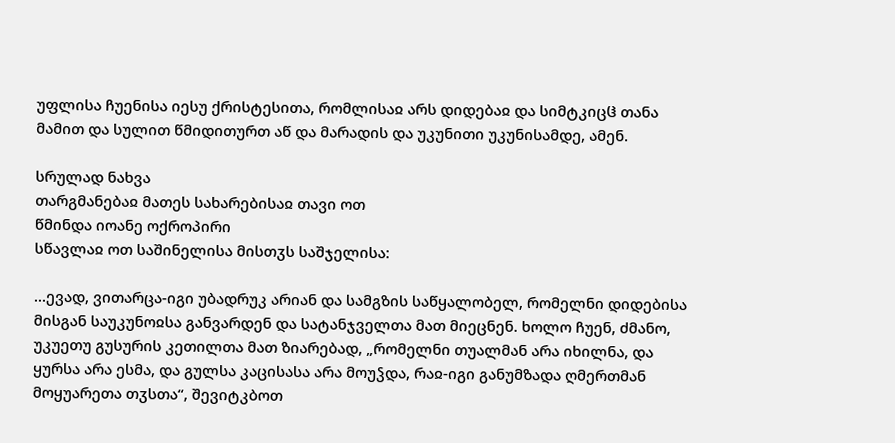უფლისა ჩუენისა იესუ ქრისტესითა, რომლისაჲ არს დიდებაჲ და სიმტკიცჱ თანა მამით და სულით წმიდითურთ აწ და მარადის და უკუნითი უკუნისამდე, ამენ.

სრულად ნახვა
თარგმანებაჲ მათეს სახარებისაჲ თავი ოთ
წმინდა იოანე ოქროპირი
სწავლაჲ ოთ საშინელისა მისთჳს საშჯელისა:

...ევად, ვითარცა-იგი უბადრუკ არიან და სამგზის საწყალობელ, რომელნი დიდებისა მისგან საუკუნოჲსა განვარდენ და სატანჯველთა მათ მიეცნენ. ხოლო ჩუენ, ძმანო, უკუეთუ გუსურის კეთილთა მათ ზიარებად, „რომელნი თუალმან არა იხილნა, და ყურსა არა ესმა, და გულსა კაცისასა არა მოუჴდა, რაჲ-იგი განუმზადა ღმერთმან მოყუარეთა თჳსთა“, შევიტკბოთ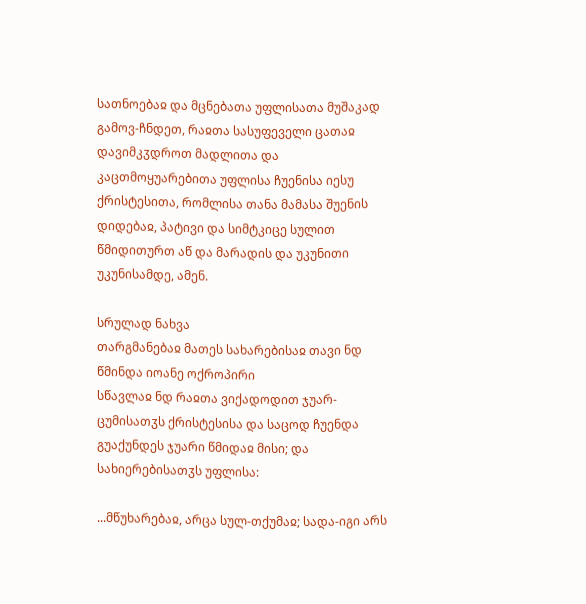სათნოებაჲ და მცნებათა უფლისათა მუშაკად გამოვ-ჩნდეთ, რაჲთა სასუფეველი ცათაჲ დავიმკჳდროთ მადლითა და კაცთმოყუარებითა უფლისა ჩუენისა იესუ ქრისტესითა, რომლისა თანა მამასა შუენის დიდებაჲ, პატივი და სიმტკიცე სულით წმიდითურთ აწ და მარადის და უკუნითი უკუნისამდე, ამენ.

სრულად ნახვა
თარგმანებაჲ მათეს სახარებისაჲ თავი ნდ
წმინდა იოანე ოქროპირი
სწავლაჲ ნდ რაჲთა ვიქადოდით ჯუარ-ცუმისათჳს ქრისტესისა და საცოდ ჩუენდა გუაქუნდეს ჯუარი წმიდაჲ მისი; და სახიერებისათჳს უფლისა:

...მწუხარებაჲ, არცა სულ-თქუმაჲ; სადა-იგი არს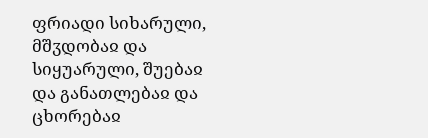ფრიადი სიხარული, მშჳდობაჲ და სიყუარული, შუებაჲ და განათლებაჲ და ცხორებაჲ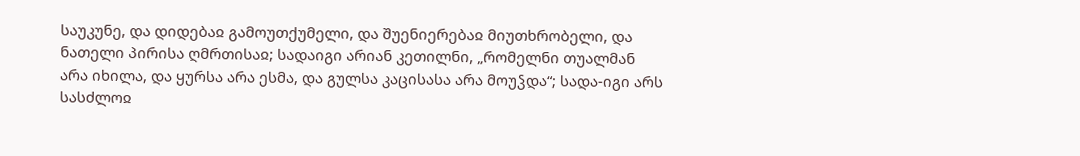საუკუნე, და დიდებაჲ გამოუთქუმელი, და შუენიერებაჲ მიუთხრობელი, და ნათელი პირისა ღმრთისაჲ; სადაიგი არიან კეთილნი, „რომელნი თუალმან არა იხილა, და ყურსა არა ესმა, და გულსა კაცისასა არა მოუჴდა“; სადა-იგი არს სასძლოჲ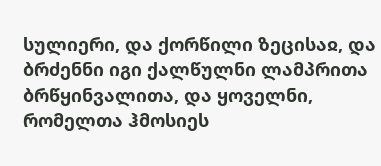სულიერი, და ქორწილი ზეცისაჲ, და ბრძენნი იგი ქალწულნი ლამპრითა ბრწყინვალითა, და ყოველნი, რომელთა ჰმოსიეს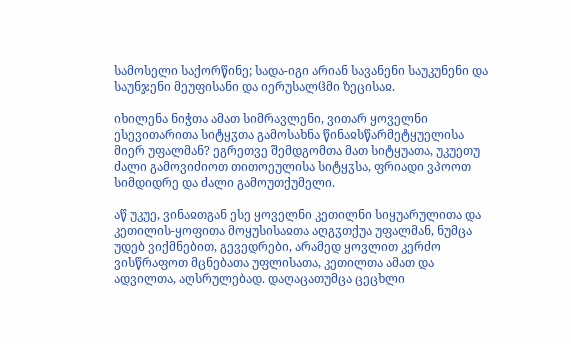სამოსელი საქორწინე; სადა-იგი არიან სავანენი საუკუნენი და საუნჯენი მეუფისანი და იერუსალჱმი ზეცისაჲ.

იხილენა ნიჭთა ამათ სიმრავლენი, ვითარ ყოველნი ესევითარითა სიტყჳთა გამოსახნა წინაჲსწარმეტყუელისა მიერ უფალმან? ეგრეთვე შემდგომთა მათ სიტყუათა, უკუეთუ ძალი გამოვიძიოთ თითოეულისა სიტყჳსა, ფრიადი ვპოოთ სიმდიდრე და ძალი გამოუთქუმელი.

აწ უკუე, ვინაჲთგან ესე ყოველნი კეთილნი სიყუარულითა და კეთილის-ყოფითა მოყუსისაჲთა აღგჳთქუა უფალმან, ნუმცა უდებ ვიქმნებით, გევედრები, არამედ ყოვლით კერძო ვისწრაფოთ მცნებათა უფლისათა, კეთილთა ამათ და ადვილთა, აღსრულებად. დაღაცათუმცა ცეცხლი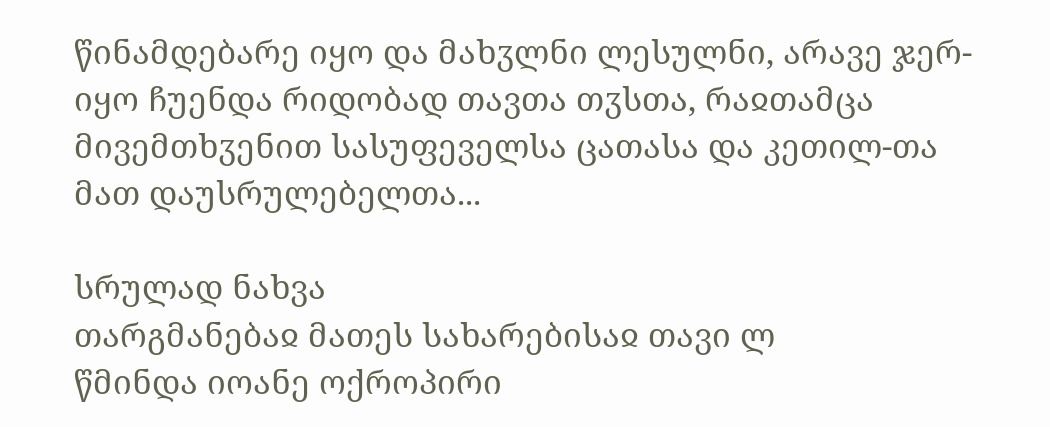წინამდებარე იყო და მახჳლნი ლესულნი, არავე ჯერ-იყო ჩუენდა რიდობად თავთა თჳსთა, რაჲთამცა მივემთხჳენით სასუფეველსა ცათასა და კეთილ-თა მათ დაუსრულებელთა...

სრულად ნახვა
თარგმანებაჲ მათეს სახარებისაჲ თავი ლ
წმინდა იოანე ოქროპირი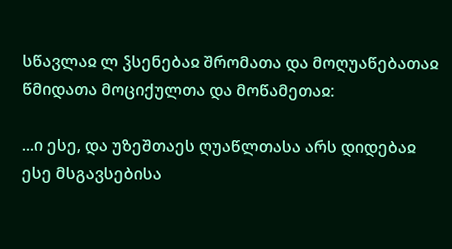სწავლაჲ ლ ჴსენებაჲ შრომათა და მოღუაწებათაჲ წმიდათა მოციქულთა და მოწამეთაჲ:

...ი ესე, და უზეშთაეს ღუაწლთასა არს დიდებაჲ ესე მსგავსებისა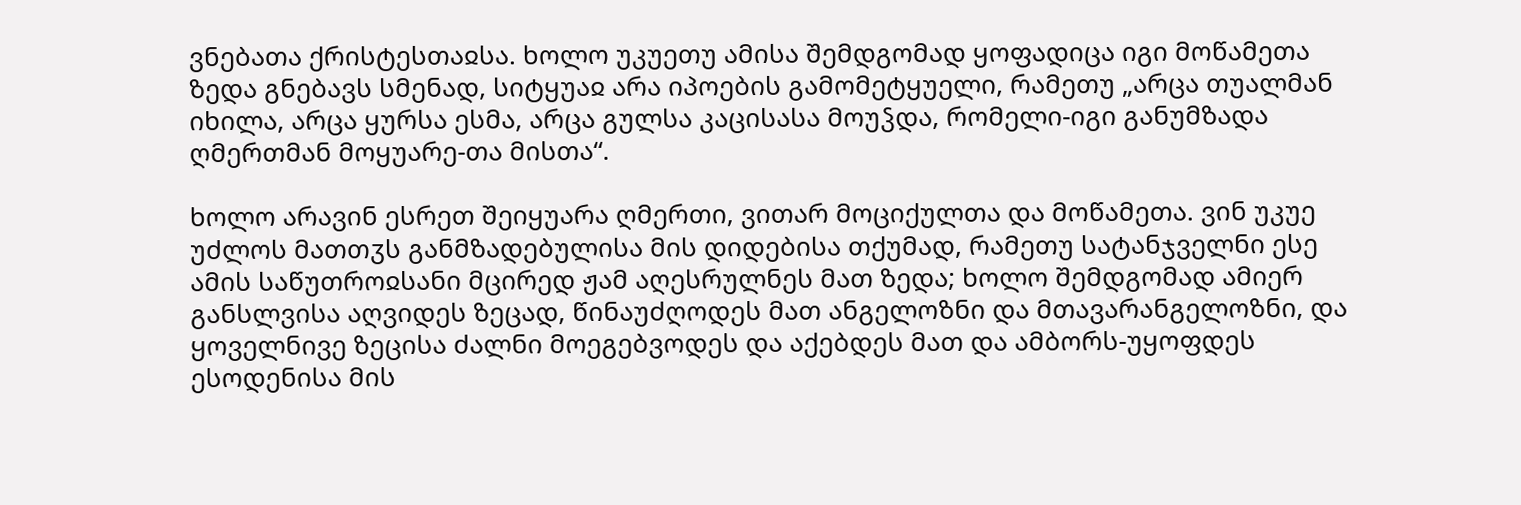ვნებათა ქრისტესთაჲსა. ხოლო უკუეთუ ამისა შემდგომად ყოფადიცა იგი მოწამეთა ზედა გნებავს სმენად, სიტყუაჲ არა იპოების გამომეტყუელი, რამეთუ „არცა თუალმან იხილა, არცა ყურსა ესმა, არცა გულსა კაცისასა მოუჴდა, რომელი-იგი განუმზადა ღმერთმან მოყუარე-თა მისთა“.

ხოლო არავინ ესრეთ შეიყუარა ღმერთი, ვითარ მოციქულთა და მოწამეთა. ვინ უკუე უძლოს მათთჳს განმზადებულისა მის დიდებისა თქუმად, რამეთუ სატანჯველნი ესე ამის საწუთროჲსანი მცირედ ჟამ აღესრულნეს მათ ზედა; ხოლო შემდგომად ამიერ განსლვისა აღვიდეს ზეცად, წინაუძღოდეს მათ ანგელოზნი და მთავარანგელოზნი, და ყოველნივე ზეცისა ძალნი მოეგებვოდეს და აქებდეს მათ და ამბორს-უყოფდეს ესოდენისა მის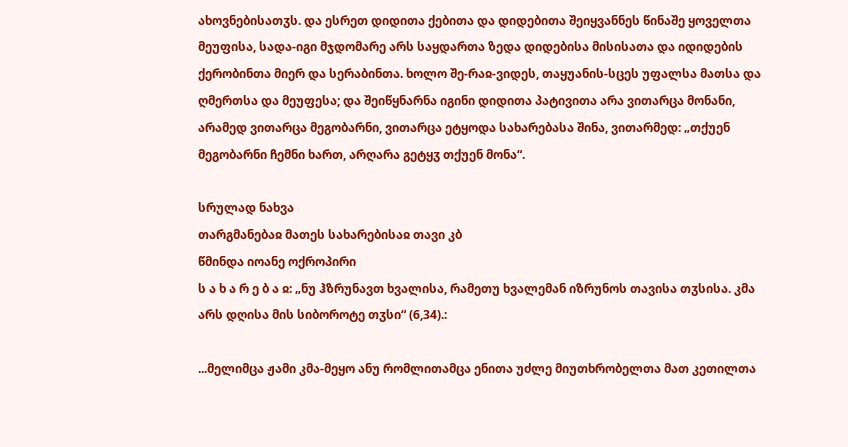ახოვნებისათჳს. და ესრეთ დიდითა ქებითა და დიდებითა შეიყვანნეს წინაშე ყოველთა მეუფისა, სადა-იგი მჯდომარე არს საყდართა ზედა დიდებისა მისისათა და იდიდების ქერობინთა მიერ და სერაბინთა. ხოლო შე-რაჲ-ვიდეს, თაყუანის-სცეს უფალსა მათსა და ღმერთსა და მეუფესა; და შეიწყნარნა იგინი დიდითა პატივითა არა ვითარცა მონანი, არამედ ვითარცა მეგობარნი, ვითარცა ეტყოდა სახარებასა შინა, ვითარმედ: „თქუენ მეგობარნი ჩემნი ხართ, არღარა გეტყჳ თქუენ მონა“.

სრულად ნახვა
თარგმანებაჲ მათეს სახარებისაჲ თავი კბ
წმინდა იოანე ოქროპირი
ს ა ხ ა რ ე ბ ა ჲ: „ნუ ჰზრუნავთ ხვალისა, რამეთუ ხვალემან იზრუნოს თავისა თჳსისა. კმა არს დღისა მის სიბოროტე თჳსი“ (6,34).:

...მელიმცა ჟამი კმა-მეყო ანუ რომლითამცა ენითა უძლე მიუთხრობელთა მათ კეთილთა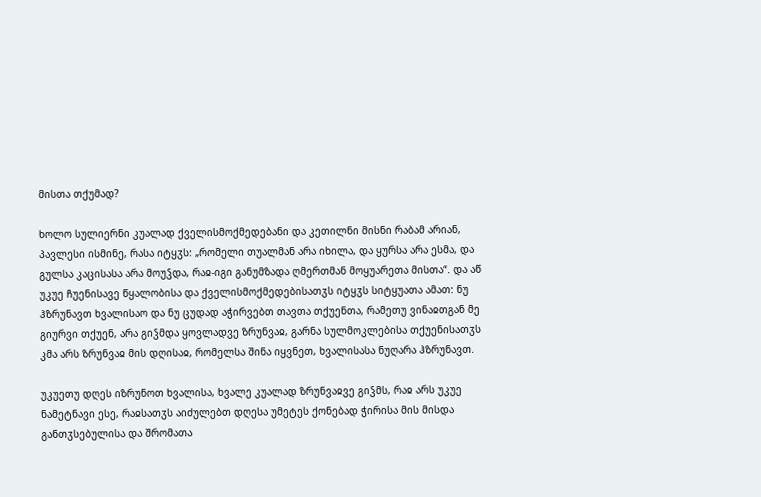მისთა თქუმად?

ხოლო სულიერნი კუალად ქველისმოქმედებანი და კეთილნი მისნი რაბამ არიან, პავლესი ისმინე, რასა იტყჳს: „რომელი თუალმან არა იხილა, და ყურსა არა ესმა, და გულსა კაცისასა არა მოუჴდა, რაჲ-იგი განუმზადა ღმერთმან მოყუარეთა მისთა“. და აწ უკუე ჩუენისავე წყალობისა და ქველისმოქმედებისათჳს იტყჳს სიტყუათა ამათ: ნუ ჰზრუნავთ ხვალისაო და ნუ ცუდად აჭირვებთ თავთა თქუენთა, რამეთუ ვინაჲთგან მე გიურვი თქუენ, არა გიჴმდა ყოვლადვე ზრუნვაჲ, გარნა სულმოკლებისა თქუენისათჳს კმა არს ზრუნვაჲ მის დღისაჲ, რომელსა შინა იყვნეთ, ხვალისასა ნუღარა ჰზრუნავთ.

უკუეთუ დღეს იზრუნოთ ხვალისა, ხვალე კუალად ზრუნვაჲვე გიჴმს, რაჲ არს უკუე ნამეტნავი ესე, რაჲსათჳს აიძულებთ დღესა უმეტეს ქონებად ჭირისა მის მისდა განთჳსებულისა და შრომათა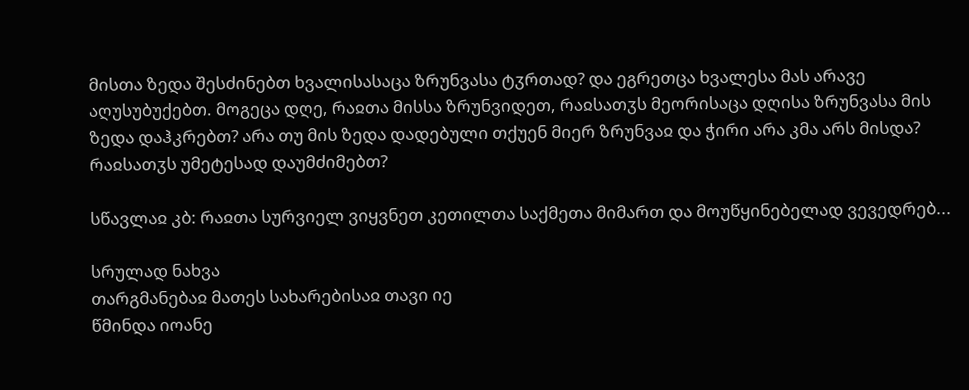მისთა ზედა შესძინებთ ხვალისასაცა ზრუნვასა ტჳრთად? და ეგრეთცა ხვალესა მას არავე აღუსუბუქებთ. მოგეცა დღე, რაჲთა მისსა ზრუნვიდეთ, რაჲსათჳს მეორისაცა დღისა ზრუნვასა მის ზედა დაჰკრებთ? არა თუ მის ზედა დადებული თქუენ მიერ ზრუნვაჲ და ჭირი არა კმა არს მისდა? რაჲსათჳს უმეტესად დაუმძიმებთ?

სწავლაჲ კბ: რაჲთა სურვიელ ვიყვნეთ კეთილთა საქმეთა მიმართ და მოუწყინებელად ვევედრებ...

სრულად ნახვა
თარგმანებაჲ მათეს სახარებისაჲ თავი იე
წმინდა იოანე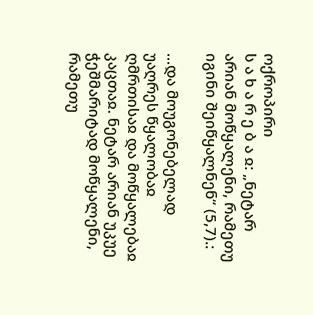ოქროპირი
ს ა ხ ა რ ე ბ ა ჲ: „ნეტარ არიან მოწყალენი, რამეთუ იგინი შეიწყალნენ“ (5,7).:

...და მოუგონებელად უაღრეს წყალობაჲ ღმრთისაჲ და მოწყალებაჲ კაცთაჲ. ნეტარ არიან უკუე ჭეშმარიტად მოწყალენი, რამეთუ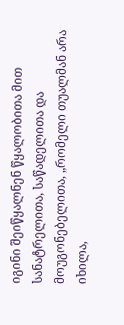იგინი შეიწყალნენ წყალობითა მით სანატრელითა, საწადელითა და მოუგონებელითა, „რომელი თუალმან არა იხილა,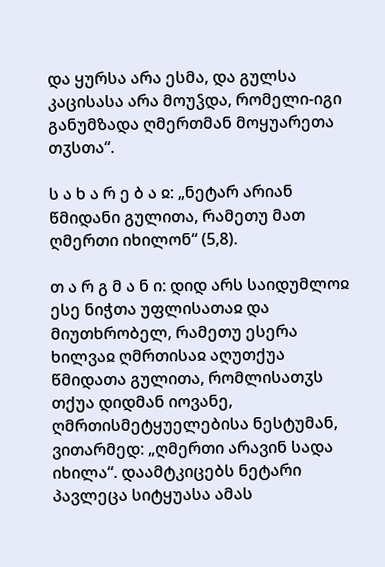და ყურსა არა ესმა, და გულსა კაცისასა არა მოუჴდა, რომელი-იგი განუმზადა ღმერთმან მოყუარეთა თჳსთა“.

ს ა ხ ა რ ე ბ ა ჲ: „ნეტარ არიან წმიდანი გულითა, რამეთუ მათ ღმერთი იხილონ“ (5,8).

თ ა რ გ მ ა ნ ი: დიდ არს საიდუმლოჲ ესე ნიჭთა უფლისათაჲ და მიუთხრობელ, რამეთუ ესერა ხილვაჲ ღმრთისაჲ აღუთქუა წმიდათა გულითა, რომლისათჳს თქუა დიდმან იოვანე, ღმრთისმეტყუელებისა ნესტუმან, ვითარმედ: „ღმერთი არავინ სადა იხილა“. დაამტკიცებს ნეტარი პავლეცა სიტყუასა ამას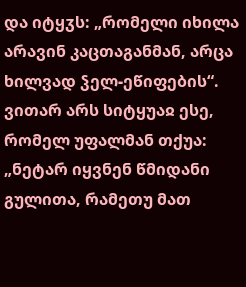და იტყჳს: „რომელი იხილა არავინ კაცთაგანმან, არცა ხილვად ჴელ-ეწიფების“. ვითარ არს სიტყუაჲ ესე, რომელ უფალმან თქუა: „ნეტარ იყვნენ წმიდანი გულითა, რამეთუ მათ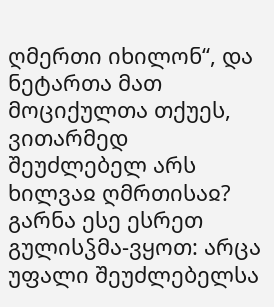ღმერთი იხილონ“, და ნეტართა მათ მოციქულთა თქუეს, ვითარმედ შეუძლებელ არს ხილვაჲ ღმრთისაჲ? გარნა ესე ესრეთ გულისჴმა-ვყოთ: არცა უფალი შეუძლებელსა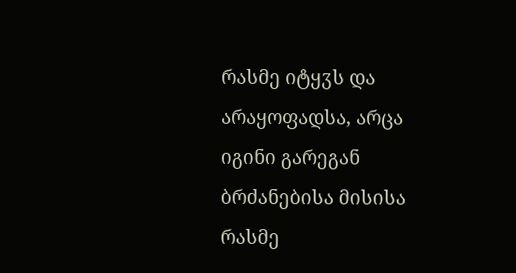რასმე იტყჳს და არაყოფადსა, არცა იგინი გარეგან ბრძანებისა მისისა რასმე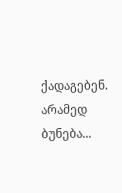ქადაგებენ. არამედ ბუნება...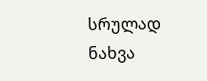სრულად ნახვა